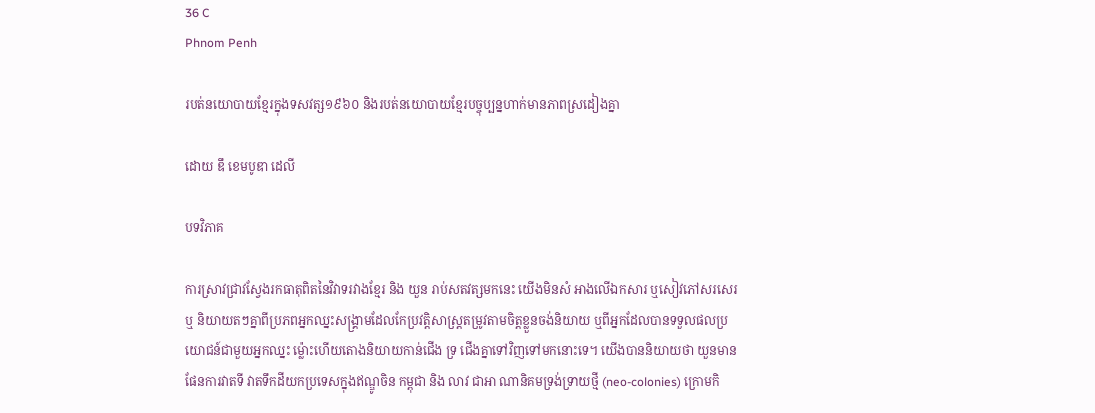36 C
Phnom Penh

របត់នយោបាយខ្មែរក្នុងទសវត្ស១៩៦០ និងរបត់នយោបាយខ្មែរបច្ចុប្បន្នហាក់មានភាពស្រដៀងគ្នា

ដោយ ឌឹ ខេមបូឌា ដេលី

បទវិភាគ

ការស្រាវជ្រាវស្វែងរកធាតុពិតនៃវិវាទរវាងខ្មែរ និង យួន រាប់សតវត្សមកនេះ យើងមិនសំ អាងលើឯកសារ ឬសៀវភៅសរសេរ ឬ និយាយតៗគ្នាពីប្រភពអ្នកឈ្នះសង្រ្គាមដែលកែប្រវត្តិសាស្រ្តតម្រូវតាមចិត្តខ្លួនចង់និយាយ ឬពីអ្នកដែលបានទទួលផលប្រយោជន៍ជាមួយអ្នកឈ្នះ ម្ល៉ោះហើយតោងនិយាយកាន់ជើង ទ្រ ជើងគ្នាទៅវិញទៅមកនោះទេ។ យើងបាននិយាយថា យួនមានផែនការវាតទី វាតទឹកដីយកប្រទេសក្នុងឥណ្ឌូចិន កម្ពុជា និង លាវ ជាអា ណានិគមទ្រង់ទ្រាយថ្មី (neo-colonies) ក្រោមកិ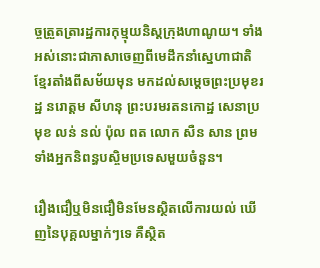ច្ចត្រួតត្រារដ្ឋការកុម្មុយនិស្តក្រុងហាណូយ។ ទាំងអស់នោះជាភាសាចេញពីមេដឹកនាំស្នេហាជាតិខ្មែរតាំងពីសម័យមុន មកដល់សម្តេចព្រះប្រមុខរដ្ឋ នរោត្តម សីហនុ ព្រះបរមរតនកោដ្ឋ សេនាប្រមុខ លន់ នល់ ប៉ុល ពត លោក សឺន សាន ព្រមទាំងអ្នកនិពន្ធបស្ចិមប្រទេសមួយចំនួន។

រឿងជឿឬមិនជឿមិនមែនស្ថិតលើការយល់ ឃើញនៃបុគ្គលម្នាក់ៗទេ គឺស្ថិត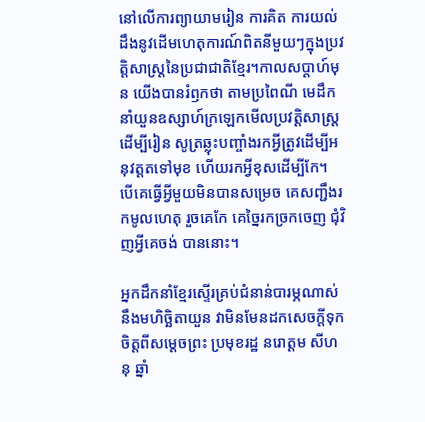នៅលើការព្យាយាមរៀន ការគិត ការយល់ដឹងនូវដើមហេតុការណ៍ពិតនីមួយៗក្នុងប្រវត្តិសាស្រ្តនៃប្រជាជាតិខ្មែរ។កាលសប្តាហ៍មុន យើងបានរំឭកថា តាមប្រពៃណី មេដឹក នាំយួនឧស្សាហ៍ក្រឡេកមើលប្រវត្តិសាស្រ្ត ដើម្បីរៀន សូត្រឆ្លុះបញ្ចាំងរកអ្វីត្រូវដើម្បីអនុវត្តតទៅមុខ ហើយរកអ្វីខុសដើម្បីកែ។ បើគេធ្វើអ្វីមួយមិនបានសម្រេច គេសញ្ជឹងរកមូលហេតុ រួចគេកែ គេច្នៃរកច្រកចេញ ជុំវិញអ្វីគេចង់ បាននោះ។

អ្នកដឹកនាំខ្មែរស្ទើរគ្រប់ជំនាន់បារម្ភណាស់នឹងមហិច្ឆិតាយួន វាមិនមែនដកសេចក្តីទុកចិត្តពីសម្តេចព្រះ ប្រមុខរដ្ឋ នរោត្តម សីហនុ ឆ្នាំ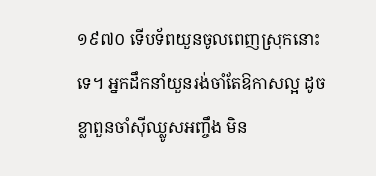១៩៧០ ទើបទ័ពយួនចូលពេញស្រុកនោះទេ។ អ្នកដឹកនាំយួនរង់ចាំតែឱកាសល្អ ដូចខ្លាពួនចាំស៊ីឈ្លូសអញ្ចឹង មិន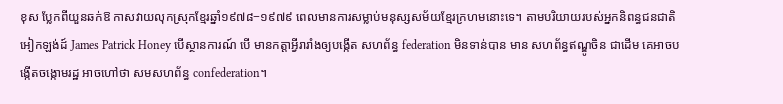ខុស ប្លែកពីយួនឆក់ឱ កាសវាយលុកស្រុកខ្មែរឆ្នាំ១៩៧៨−១៩៧៩ ពេលមានការសម្លាប់មនុស្សសម័យខ្មែរក្រហមនោះទេ។ តាមបរិយាយរបស់អ្នកនិពន្ធជនជាតិអៀកឡង់ដ៍ James Patrick Honey បើស្ថានការណ៍ បើ មានកត្តាអ្វីរារាំងឲ្យបង្កើត សហព័ន្ធ federation មិនទាន់បាន មាន សហព័ន្ធឥណ្ឌូចិន ជាដើម គេអាចបង្កើតចង្កោមរដ្ឋ អាចហៅថា សមសហព័ន្ធ confederation។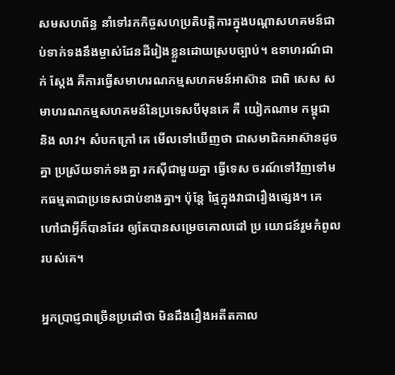សមសហព័ន្ធ នាំទៅរកកិច្ចសហប្រតិបត្តិការក្នុងបណ្តាសហគមន៍ជាប់ទាក់ទងនឹងម្ចាស់ដែនដីរៀងខ្លួនដោយស្របច្បាប់។ ឧទាហរណ៍ជាក់ ស្តែង គឺការធ្វើសមាហរណកម្មសហគមន៍អាស៊ាន ជាពិ សេស សមាហរណកម្មសហគមន៍នៃប្រទេសបីមុនគេ គឺ យៀកណាម កម្ពុជា និង លាវ។ សំបកក្រៅ គេ មើលទៅឃើញថា ជាសមាជិកអាស៊ានដូចគ្នា ប្រស្រ័យទាក់ទងគ្នា រកស៊ីជាមួយគ្នា ធ្វើទេស ចរណ៍ទៅវិញទៅមកធម្មតាជាប្រទេសជាប់ខាងគ្នា។ ប៉ុន្តែ ផ្ទៃក្នុងវាជារឿងផ្សេង។ គេហៅជាអ្វីក៏បានដែរ ឲ្យតែបានសម្រេចគោលដៅ ប្រ យោជន៍រួមកំពូលរបស់គេ។

អ្នកប្រាជ្ញជាច្រើនប្រដៅថា មិនដឹងរឿងអតីតកាល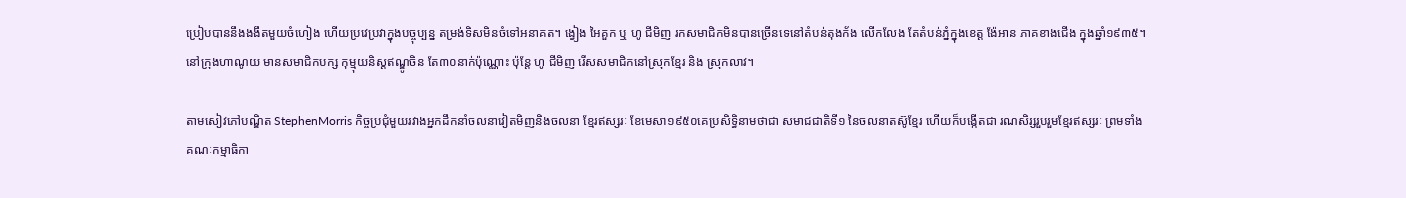ប្រៀបបាននឹងងងឹតមួយចំហៀង ហើយប្រវេប្រវាក្នុងបច្ចុប្បន្ន តម្រង់ទិសមិនចំទៅអនាគត។ ង្វៀង អៃគួក ឬ ហូ ជីមិញ រកសមាជិកមិនបានច្រើនទេនៅតំបន់តុងក័ង លើកលែង តែតំបន់ភ្នំក្នុងខេត្ត ង៉ែអាន ភាគខាងជើង ក្នុងឆ្នាំ១៩៣៥។នៅក្រុងហាណូយ មានសមាជិកបក្ស កុម្មុយនិស្តឥណ្ឌូចិន តែ៣០នាក់ប៉ុណ្ណោះ ប៉ុន្តែ ហូ ជីមិញ រើសសមាជិកនៅស្រុកខ្មែរ និង ស្រុកលាវ។

តាមសៀវភៅបណ្ឌិត StephenMorris កិច្ចប្រជុំមួយរវាងអ្នកដឹកនាំចលនាវៀតមិញនិងចលនា ខ្មែរឥស្សរៈ ខែមេសា១៩៥០គេប្រសិទ្ធិនាមថាជា សមាជជាតិទី១ នៃចលនាតស៊ូខ្មែរ ហើយក៏បង្កើតជា រណសិរ្សរួបរួមខ្មែរឥស្សរៈ ព្រមទាំង គណៈកម្មាធិកា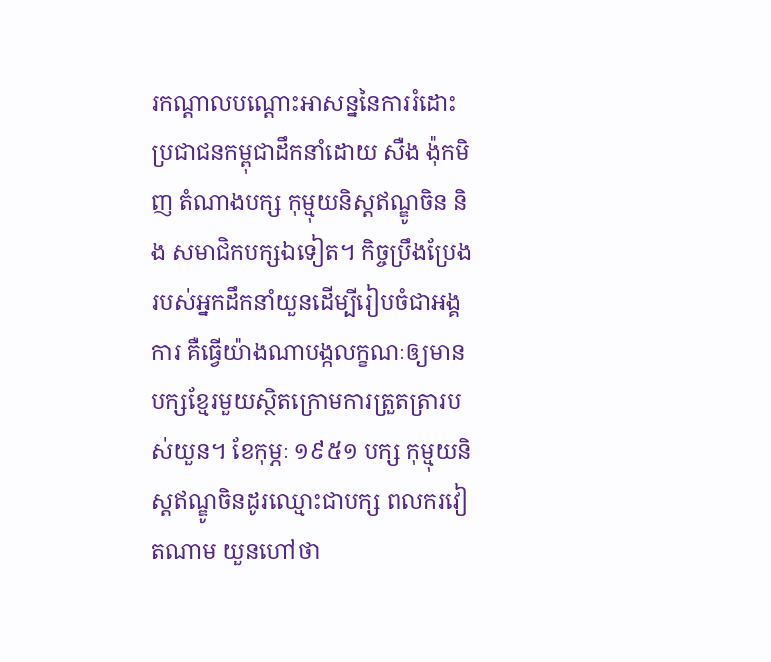រកណ្តាលបណ្តោះអាសន្ននៃការរំដោះប្រជាជនកម្ពុជាដឹកនាំដោយ សឺង ង៉ុកមិញ តំណាងបក្ស កុម្មុយនិស្តឥណ្ឌូចិន និង សមាជិកបក្សឯទៀត។ កិច្ចប្រឹងប្រែងរបស់អ្នកដឹកនាំយួនដើម្បីរៀបចំជាអង្គការ គឺធ្វើយ៉ាងណាបង្កលក្ខណៈឲ្យមានបក្សខ្មែរមួយស្ថិតក្រោមការត្រួតត្រារបស់យួន។ ខែកុម្ភៈ ១៩៥១ បក្ស កុម្មុយនិស្តឥណ្ឌូចិនដូរឈ្មោះជាបក្ស ពលករវៀតណាម យួនហៅថា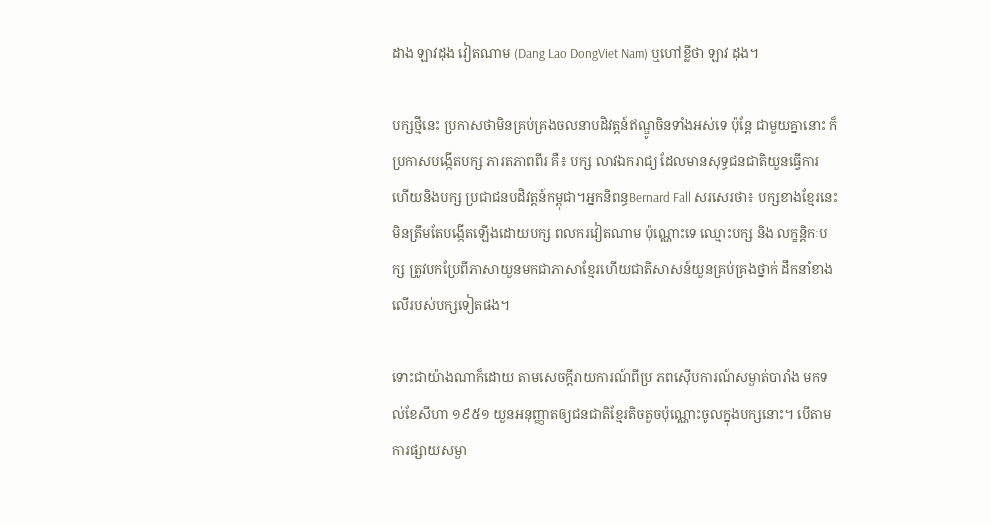ដាង ឡាវដុង វៀតណាម (Dang Lao DongViet Nam) ឬហៅខ្លីថា ឡាវ ដុង។

បក្សថ្មីនេះ ប្រកាសថាមិនគ្រប់គ្រងចលនាបដិវត្តន៍ឥណ្ឌូចិនទាំងអស់ទេ ប៉ុន្តែ ជាមួយគ្នានោះ ក៏ប្រកាសបង្កើតបក្ស ភារតភាពពីរ គឺ៖ បក្ស លាវឯករាជ្យ ដែលមានសុទ្ធជនជាតិយួនធ្វើការ ហើយនិងបក្ស ប្រជាជនបដិវត្តន៍កម្ពុជា។អ្នកនិពន្ធBernard Fall សរសេរថា៖ បក្សខាងខ្មែរនេះ មិនត្រឹមតែបង្កើតឡើងដោយបក្ស ពលករវៀតណាម ប៉ុណ្ណោះទេ ឈ្មោះបក្ស និង លក្ខន្តិកៈបក្ស ត្រូវបកប្រែពីភាសាយួនមកជាភាសាខ្មែរហើយជាតិសាសន៍យួនគ្រប់គ្រងថ្នាក់ ដឹកនាំខាងលើរបស់បក្សទៀតផង។

ទោះជាយ៉ាងណាក៏ដោយ តាមសេចក្តីរាយការណ៍ពីប្រ ភពស៊ើបការណ៍សម្ងាត់បារាំង មកទល់ខែសីហា ១៩៥១ យួនអនុញ្ញាតឲ្យជនជាតិខ្មែរតិចតួចប៉ុណ្ណោះចូលក្នុងបក្សនោះ។ បើតាមការផ្សាយសម្ងា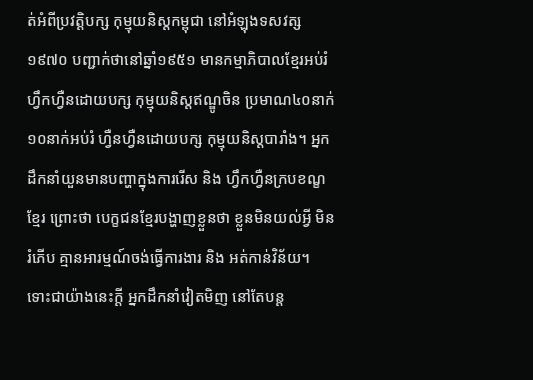ត់អំពីប្រវត្តិបក្ស កុម្មុយនិស្តកម្ពុជា នៅអំឡុងទសវត្ស១៩៧០ បញ្ជាក់ថានៅឆ្នាំ១៩៥១ មានកម្មាភិបាលខ្មែរអប់រំហ្វឹកហ្វឺនដោយបក្ស កុម្មុយនិស្តឥណ្ឌូចិន ប្រមាណ៤០នាក់ ១០នាក់អប់រំ ហ្វឺនហ្វឺនដោយបក្ស កុម្មុយនិស្តបារាំង។ អ្នកដឹកនាំយួនមានបញ្ហាក្នុងការរើស និង ហ្វឹកហ្វឺនក្របខណ្ខខ្មែរ ព្រោះថា បេក្ខជនខ្មែរបង្ហាញខ្លួនថា ខ្លួនមិនយល់អ្វី មិនរំភើប គ្មានអារម្មណ៍ចង់ធ្វើការងារ និង អត់កាន់វិន័យ។ ទោះជាយ៉ាងនេះក្តី អ្នកដឹកនាំវៀតមិញ នៅតែបន្ត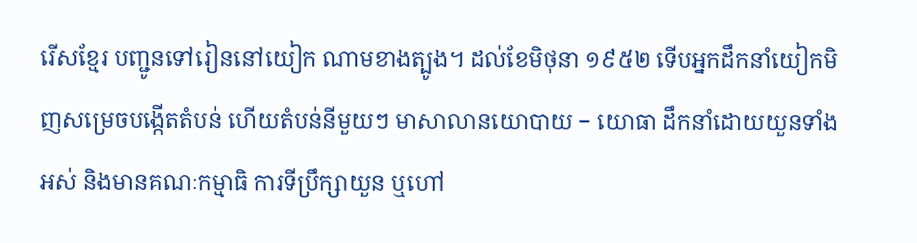រើសខ្មែរ បញ្ជូនទៅរៀននៅយៀក ណាមខាងត្បូង។ ដល់ខែមិថុនា ១៩៥២ ទើបអ្នកដឹកនាំយៀកមិញសម្រេចបង្កើតតំបន់ ហើយតំបន់នីមួយៗ មាសាលានយោបាយ − យោធា ដឹកនាំដោយយួនទាំងអស់ និងមានគណៈកម្មាធិ ការទីប្រឹក្សាយួន ឬហៅ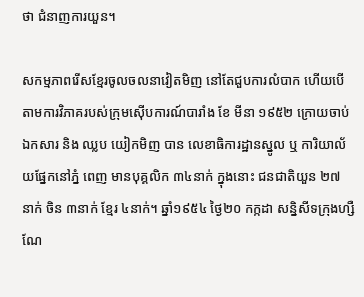ថា ជំនាញការយួន។

សកម្មភាពរើសខ្មែរចូលចលនាវៀតមិញ នៅតែជួបការលំបាក ហើយបើតាមការវិភាគរបស់ក្រុមស៊ើបការណ៍បារាំង ខែ មីនា ១៩៥២ ក្រោយចាប់ឯកសារ និង ឈ្លប យៀកមិញ បាន លេខាធិការដ្ឋានស្នូល ឬ ការិយាល័យផ្នែកនៅភ្នំ ពេញ មានបុគ្គលិក ៣៤នាក់ ក្នុងនោះ ជនជាតិយួន ២៧ នាក់ ចិន ៣នាក់ ខ្មែរ ៤នាក់។ ឆ្នាំ១៩៥៤ ថ្ងៃ២០ កក្កដា សន្និសីទក្រុងហ្សឺណែ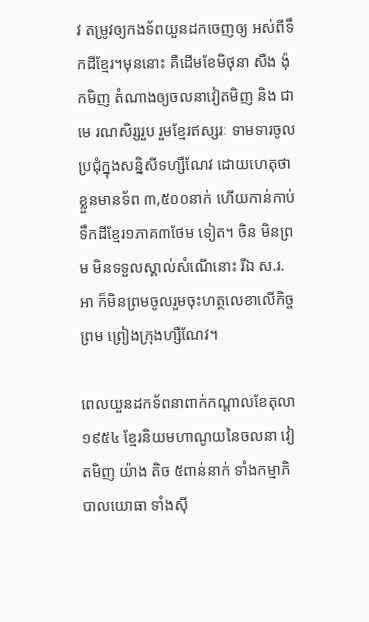វ តម្រូវឲ្យកងទ័ពយួនដកចេញឲ្យ អស់ពីទឹកដីខ្មែរ។មុននោះ គឺដើមខែមិថុនា សឺង ង៉ុកមិញ តំណាងឲ្យចលនាវៀតមិញ និង ជាមេ រណសិរ្សរួប រួមខ្មែរឥស្សរៈ ទាមទារចូលប្រជុំក្នុងសន្និសីទហ្សឺណែវ ដោយហេតុថា ខ្លួនមានទ័ព ៣,៥០០នាក់ ហើយកាន់កាប់ទឹកដីខ្មែរ១ភាគ៣ថែម ទៀត។ ចិន មិនព្រម មិនទទួលស្គាល់សំណើនោះ រីឯ ស.រ.អា ក៏មិនព្រមចូលរួមចុះហត្ថលេខាលើកិច្ចព្រម ព្រៀងក្រុងហ្សឺណែវ។

ពេលយួនដកទ័ពនាពាក់កណ្តាលខែតុលា ១៩៥៤ ខ្មែរនិយមហាណូយនៃចលនា វៀតមិញ យ៉ាង តិច ៥ពាន់នាក់ ទាំងកម្មាភិបាលយោធា ទាំងស៊ី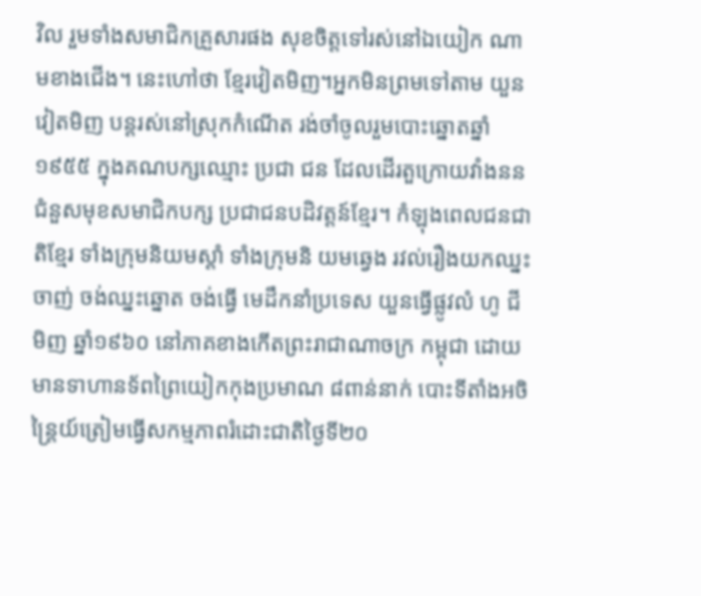វិល រួមទាំងសមាជិកគ្រួសារផង សុខចិត្តទៅរស់នៅឯយៀក ណាមខាងជើង។ នេះហៅថា ខ្មែរវៀតមិញ។អ្នកមិនព្រមទៅតាម យួនវៀតមិញ បន្តរស់នៅស្រុកកំណើត រង់ចាំចូលរួមបោះឆ្នោតឆ្នាំ១៩៥៥ ក្នុងគណបក្សឈ្មោះ ប្រជា ជន ដែលដើរតួក្រោយវាំងននជំនួសមុខសមាជិកបក្ស ប្រជាជនបដិវត្តន៍ខ្មែរ។ កំឡុងពេលជនជាតិខ្មែរ ទាំងក្រុមនិយមស្តាំ ទាំងក្រុមនិ យមឆ្វេង រវល់រឿងយកឈ្នះចាញ់ ចង់ឈ្នះឆ្នោត ចង់ធ្វើ មេដឹកនាំប្រទេស យួនធ្វើផ្លូវលំ ហូ ជីមិញ ឆ្នាំ១៩៦០ នៅភាគខាងកើតព្រះរាជាណាចក្រ កម្ពុជា ដោយមានទាហានទ័ពព្រៃយៀកកុងប្រមាណ ៨ពាន់នាក់ បោះទីតាំងអចិន្រ្តៃយ៍ត្រៀមធ្វើសកម្មភាពរំដោះជាតិថ្ងៃទី២០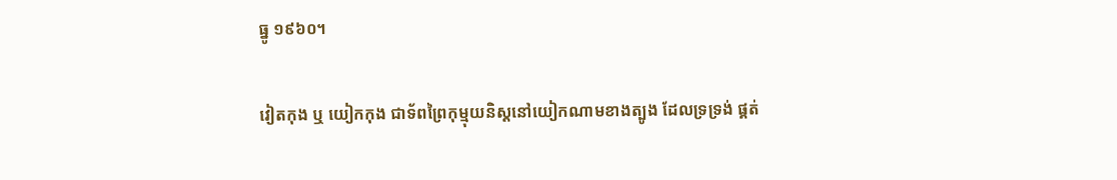ធ្នូ ១៩៦០។

វៀតកុង ឬ យៀកកុង ជាទ័ពព្រៃកុម្មុយនិស្តនៅយៀកណាមខាងត្បូង ដែលទ្រទ្រង់ ផ្គត់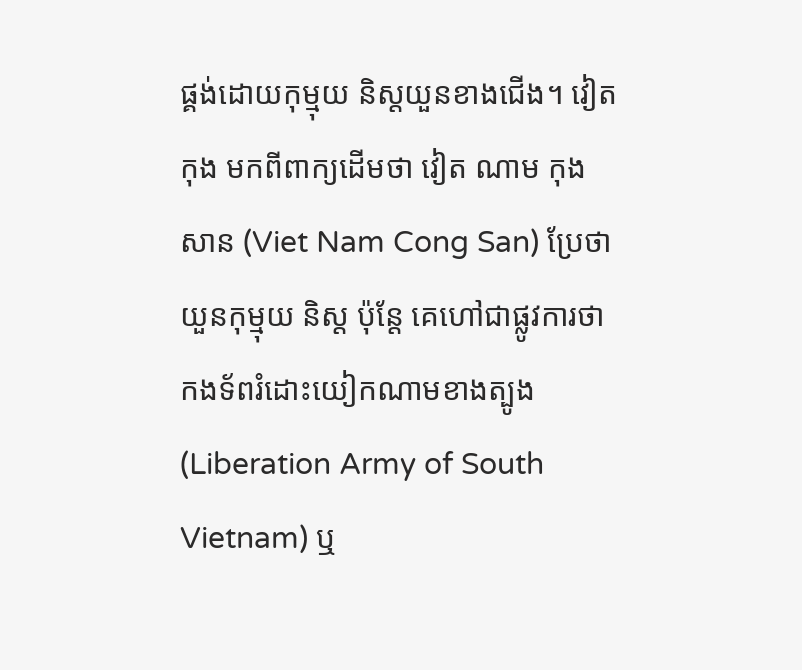ផ្គង់ដោយកុម្មុយ និស្តយួនខាងជើង។ វៀតកុង មកពីពាក្យដើមថា វៀត ណាម កុងសាន (Viet Nam Cong San) ប្រែថា យួនកុម្មុយ និស្ត ប៉ុន្តែ គេហៅជាផ្លូវការថា កងទ័ពរំដោះយៀកណាមខាងត្បូង (Liberation Army of South Vietnam) ឬ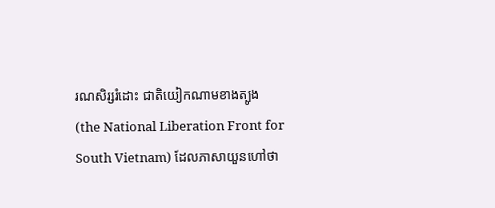រណសិរ្សរំដោះ ជាតិយៀកណាមខាងត្បូង (the National Liberation Front for South Vietnam) ដែលភាសាយួនហៅថា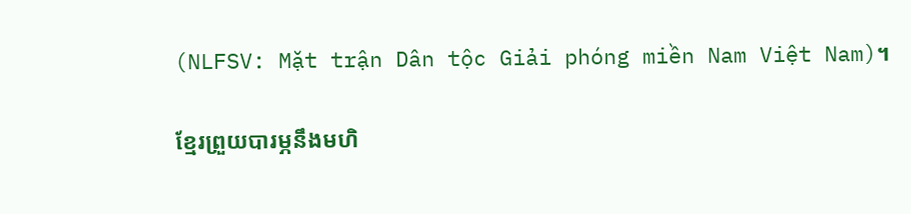(NLFSV: Mặt trận Dân tộc Giải phóng miền Nam Việt Nam)។

ខ្មែរព្រួយបារម្ភនឹងមហិ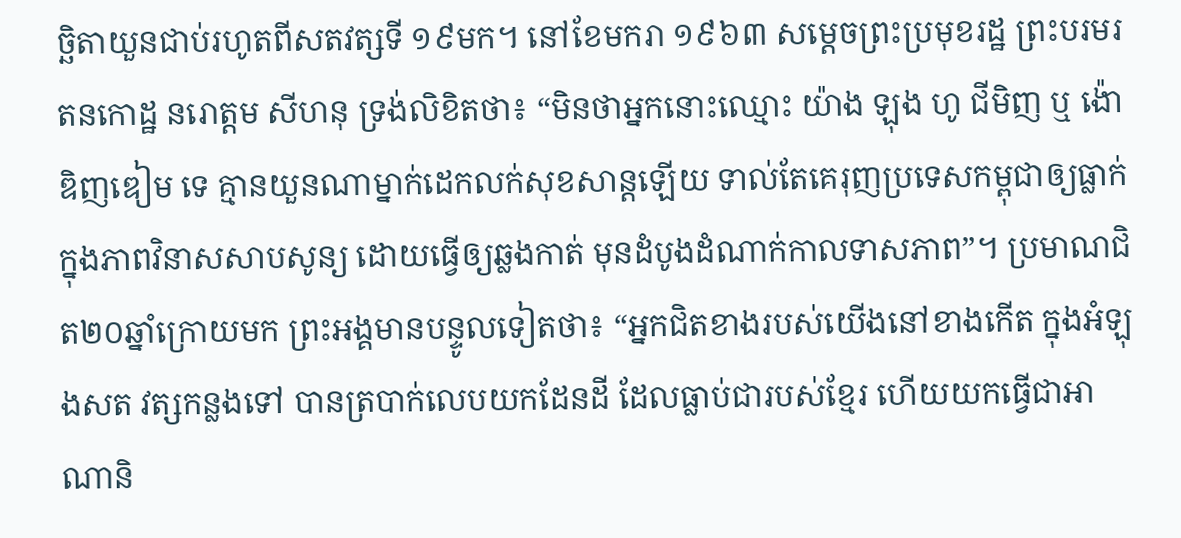ច្ឆិតាយួនជាប់រហូតពីសតវត្សទី ១៩មក។ នៅខែមករា ១៩៦៣ សម្តេចព្រះប្រមុខរដ្ឋ ព្រះបរមរតនកោដ្ឋ នរោត្តម សីហនុ ទ្រង់លិខិតថា៖ “មិនថាអ្នកនោះឈ្មោះ យ៉ាង ឡុង ហូ ជីមិញ ឬ ង៉ោ ឌិញឌៀម ទេ គ្មានយួនណាម្នាក់ដេកលក់សុខសាន្តឡើយ ទាល់តែគេរុញប្រទេសកម្ពុជាឲ្យធ្លាក់ក្នុងភាពវិនាសសាបសូន្យ ដោយធ្វើឲ្យឆ្លងកាត់ មុនដំបូងដំណាក់កាលទាសភាព”។ ប្រមាណជិត២០ឆ្នាំក្រោយមក ព្រះអង្គមានបន្ទូលទៀតថា៖ “អ្នកជិតខាងរបស់យើងនៅខាងកើត ក្នុងអំឡុងសត វត្សកន្លងទៅ បានត្របាក់លេបយកដែនដី ដែលធ្លាប់ជារបស់ខ្មែរ ហើយយកធ្វើជាអាណានិ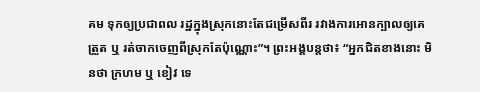គម ទុកឲ្យប្រជាពល រដ្ឋក្នុងស្រុកនោះតែជម្រើសពីរ រវាងការអោនក្បាលឲ្យគេត្រួត ឬ រត់ចាកចេញពីស្រុកតែប៉ុណ្ណោះ”។ ព្រះអង្គបន្តថា៖ “អ្នកជិតខាងនោះ មិនថា ក្រហម ឬ ខៀវ ទេ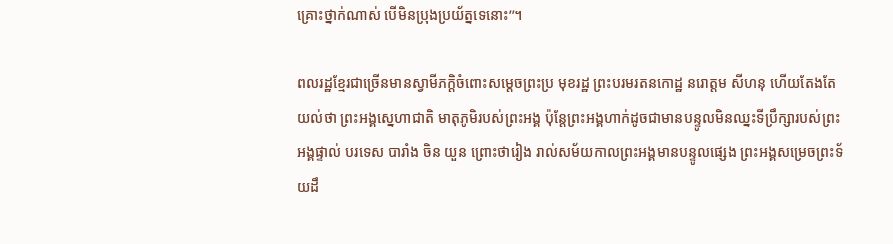គ្រោះថ្នាក់ណាស់ បើមិនប្រុងប្រយ័ត្នទេនោះ’’។

ពលរដ្ឋខ្មែរជាច្រើនមានស្វាមីភក្តិចំពោះសម្តេចព្រះប្រ មុខរដ្ឋ ព្រះបរមរតនកោដ្ឋ នរោត្តម សីហនុ ហើយតែងតែយល់ថា ព្រះអង្គស្នេហាជាតិ មាតុភូមិរបស់ព្រះអង្គ ប៉ុន្តែព្រះអង្គហាក់ដូចជាមានបន្ទូលមិនឈ្នះទីប្រឹក្សារបស់ព្រះ អង្គផ្ទាល់ បរទេស បារាំង ចិន យួន ព្រោះថារៀង រាល់សម័យកាលព្រះអង្គមានបន្ទូលផ្សេង ព្រះអង្គសម្រេចព្រះទ័យដឹ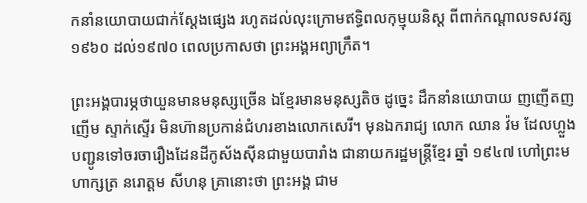កនាំនយោបាយជាក់ស្តែងផ្សេង រហូតដល់លុះក្រោមឥទ្ធិពលកុម្មុយនិស្ត ពីពាក់កណ្តាលទសវត្ស១៩៦០ ដល់១៩៧០ ពេលប្រកាសថា ព្រះអង្គអព្យាក្រឹត។

ព្រះអង្គបារម្ភថាយួនមានមនុស្សច្រើន ឯខ្មែរមានមនុស្សតិច ដូច្នេះ ដឹកនាំនយោបាយ ញញើតញញើម ស្ទាក់ស្ទើរ មិនហ៊ានប្រកាន់ជំហរខាងលោកសេរី។ មុនឯករាជ្យ លោក ឈាន វ៉ម ដែលហ្លួងបញ្ជូនទៅចរចារឿងដែនដីកូស័ងស៊ីនជាមួយបារាំង ជានាយករដ្ឋមន្រ្តីខ្មែរ ឆ្នាំ ១៩៤៧ ហៅព្រះមហាក្សត្រ នរោត្តម សីហនុ គ្រានោះថា ព្រះអង្គ ជាម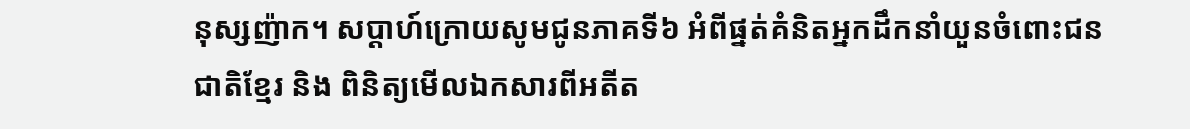នុស្សញ៉ាក។ សប្តាហ៍ក្រោយសូមជូនភាគទី៦ អំពីផ្នត់គំនិតអ្នកដឹកនាំយួនចំពោះជនជាតិខ្មែរ និង ពិនិត្យមើលឯកសារពីអតីត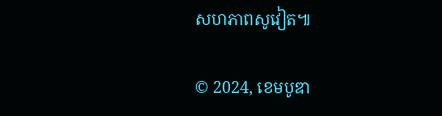សហភាពសូវៀត៕

© 2024, ខេមបូឌា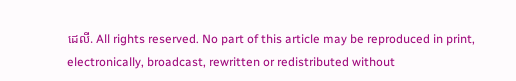ដេលី. All rights reserved. No part of this article may be reproduced in print, electronically, broadcast, rewritten or redistributed without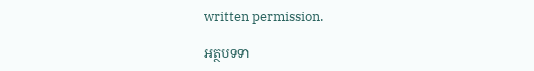written permission.

អត្ថបទទា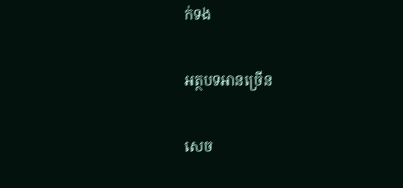ក់ទង

អត្ថបទអានច្រើន

សេច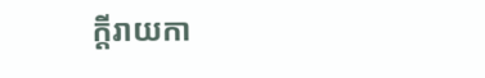ក្ដីរាយកា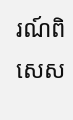រណ៍ពិសេស